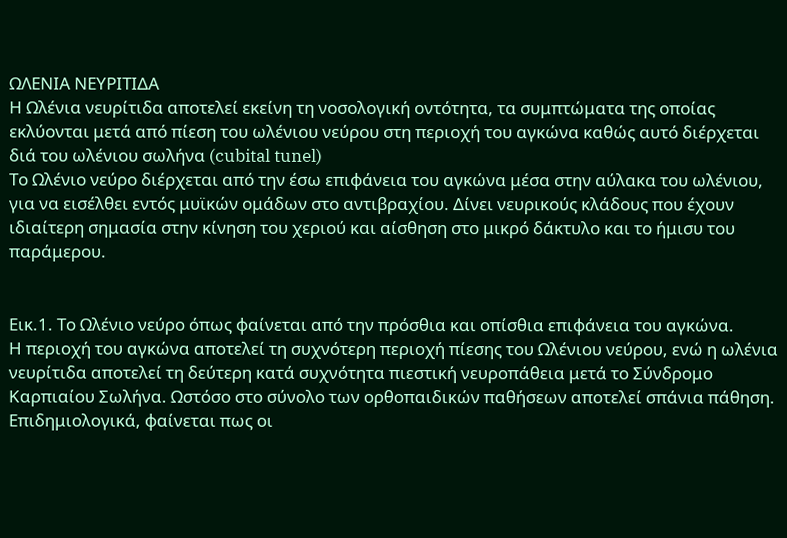ΩΛΕΝΙΑ ΝΕΥΡΙΤΙΔΑ
Η Ωλένια νευρίτιδα αποτελεί εκείνη τη νοσολογική οντότητα, τα συμπτώματα της οποίας εκλύονται μετά από πίεση του ωλένιου νεύρου στη περιοχή του αγκώνα καθώς αυτό διέρχεται διά του ωλένιου σωλήνα (cubital tunel)
Το Ωλένιο νεύρο διέρχεται από την έσω επιφάνεια του αγκώνα μέσα στην αύλακα του ωλένιου, για να εισέλθει εντός μυϊκών ομάδων στο αντιβραχίου. Δίνει νευρικούς κλάδους που έχουν ιδιαίτερη σημασία στην κίνηση του χεριού και αίσθηση στο μικρό δάκτυλο και το ήμισυ του παράμερου.


Εικ.1. Το Ωλένιο νεύρο όπως φαίνεται από την πρόσθια και οπίσθια επιφάνεια του αγκώνα.
Η περιοχή του αγκώνα αποτελεί τη συχνότερη περιοχή πίεσης του Ωλένιου νεύρου, ενώ η ωλένια νευρίτιδα αποτελεί τη δεύτερη κατά συχνότητα πιεστική νευροπάθεια μετά το Σύνδρομο Καρπιαίου Σωλήνα. Ωστόσο στο σύνολο των ορθοπαιδικών παθήσεων αποτελεί σπάνια πάθηση.
Επιδημιολογικά, φαίνεται πως οι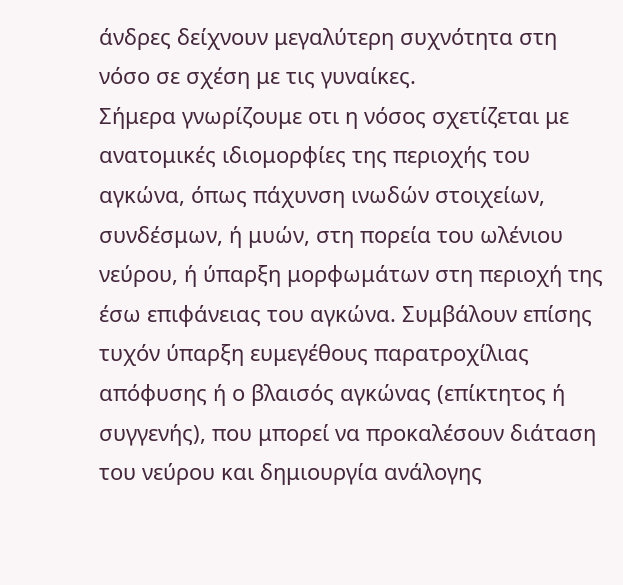άνδρες δείχνουν μεγαλύτερη συχνότητα στη νόσο σε σχέση με τις γυναίκες.
Σήμερα γνωρίζουμε οτι η νόσος σχετίζεται με ανατομικές ιδιομορφίες της περιοχής του αγκώνα, όπως πάχυνση ινωδών στοιχείων, συνδέσμων, ή μυών, στη πορεία του ωλένιου νεύρου, ή ύπαρξη μορφωμάτων στη περιοχή της έσω επιφάνειας του αγκώνα. Συμβάλουν επίσης τυχόν ύπαρξη ευμεγέθους παρατροχίλιας απόφυσης ή ο βλαισός αγκώνας (επίκτητος ή συγγενής), που μπορεί να προκαλέσουν διάταση του νεύρου και δημιουργία ανάλογης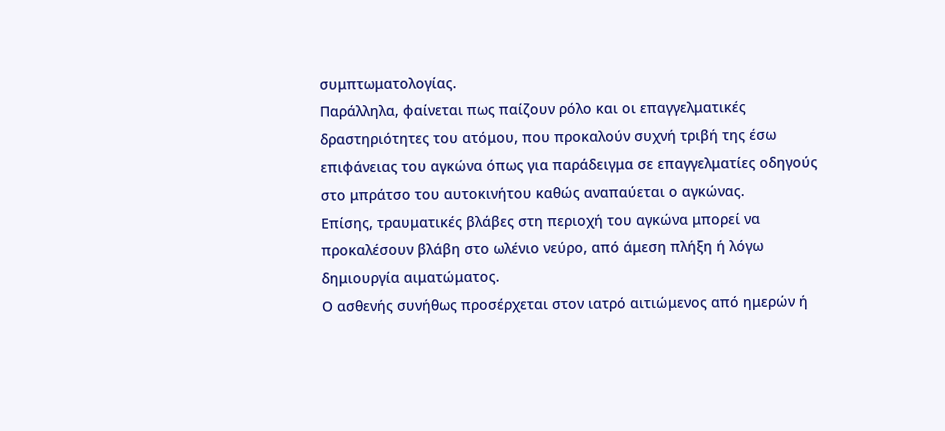συμπτωματολογίας.
Παράλληλα, φαίνεται πως παίζουν ρόλο και οι επαγγελματικές δραστηριότητες του ατόμου, που προκαλούν συχνή τριβή της έσω επιφάνειας του αγκώνα όπως για παράδειγμα σε επαγγελματίες οδηγούς στο μπράτσο του αυτοκινήτου καθώς αναπαύεται ο αγκώνας.
Επίσης, τραυματικές βλάβες στη περιοχή του αγκώνα μπορεί να προκαλέσουν βλάβη στο ωλένιο νεύρο, από άμεση πλήξη ή λόγω δημιουργία αιματώματος.
Ο ασθενής συνήθως προσέρχεται στον ιατρό αιτιώμενος από ημερών ή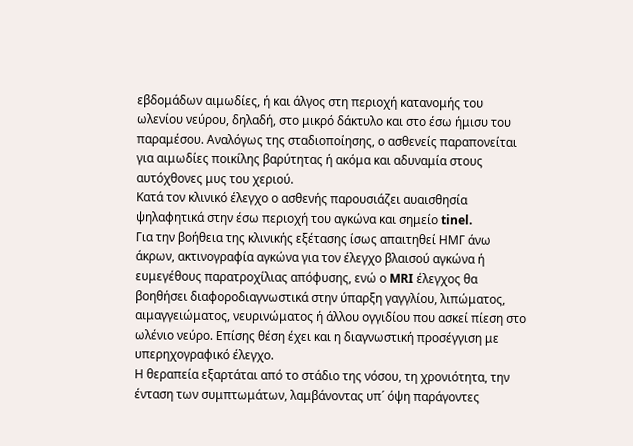εβδομάδων αιμωδίες, ή και άλγος στη περιοχή κατανομής του ωλενίου νεύρου, δηλαδή, στο μικρό δάκτυλο και στο έσω ήμισυ του παραμέσου. Αναλόγως της σταδιοποίησης, ο ασθενείς παραπονείται για αιμωδίες ποικίλης βαρύτητας ή ακόμα και αδυναμία στους αυτόχθονες μυς του χεριού.
Κατά τον κλινικό έλεγχο ο ασθενής παρουσιάζει αυαισθησία ψηλαφητικά στην έσω περιοχή του αγκώνα και σημείο tinel.
Για την βοήθεια της κλινικής εξέτασης ίσως απαιτηθεί ΗΜΓ άνω άκρων, ακτινογραφία αγκώνα για τον έλεγχο βλαισού αγκώνα ή ευμεγέθους παρατροχίλιας απόφυσης, ενώ ο MRI έλεγχος θα βοηθήσει διαφοροδιαγνωστικά στην ύπαρξη γαγγλίου, λιπώματος, αιμαγγειώματος, νευρινώματος ή άλλου ογγιδίου που ασκεί πίεση στο ωλένιο νεύρο. Επίσης θέση έχει και η διαγνωστική προσέγγιση με υπερηχογραφικό έλεγχο.
Η θεραπεία εξαρτάται από το στάδιο της νόσου, τη χρονιότητα, την ένταση των συμπτωμάτων, λαμβάνοντας υπ´ όψη παράγοντες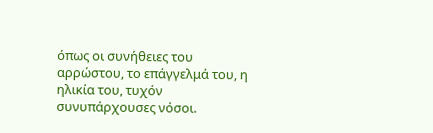όπως οι συνήθειες του αρρώστου, το επάγγελμά του, η ηλικία του, τυχόν συνυπάρχουσες νόσοι.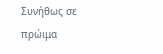Συνήθως σε πρώιμα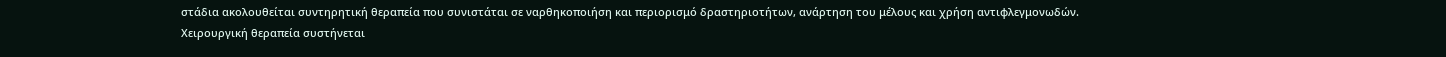στάδια ακολουθείται συντηρητική θεραπεία που συνιστάται σε ναρθηκοποιήση και περιορισμό δραστηριοτήτων, ανάρτηση του μέλους και χρήση αντιφλεγμονωδών.
Χειρουργική θεραπεία συστήνεται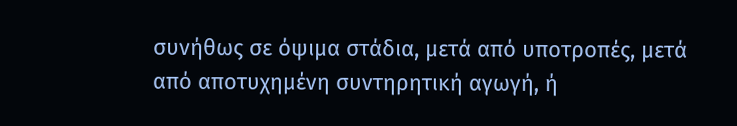συνήθως σε όψιμα στάδια, μετά από υποτροπές, μετά από αποτυχημένη συντηρητική αγωγή, ή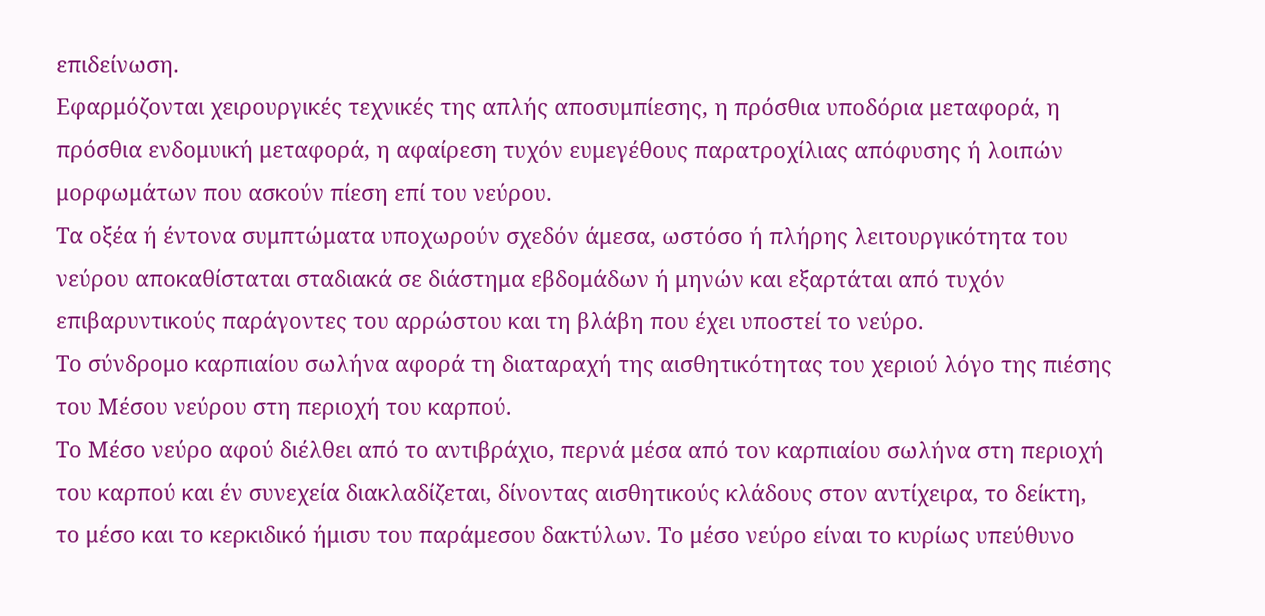επιδείνωση.
Εφαρμόζονται χειρουργικές τεχνικές της απλής αποσυμπίεσης, η πρόσθια υποδόρια μεταφορά, η πρόσθια ενδομυική μεταφορά, η αφαίρεση τυχόν ευμεγέθους παρατροχίλιας απόφυσης ή λοιπών μορφωμάτων που ασκούν πίεση επί του νεύρου.
Τα οξέα ή έντονα συμπτώματα υποχωρούν σχεδόν άμεσα, ωστόσο ή πλήρης λειτουργικότητα του νεύρου αποκαθίσταται σταδιακά σε διάστημα εβδομάδων ή μηνών και εξαρτάται από τυχόν επιβαρυντικούς παράγοντες του αρρώστου και τη βλάβη που έχει υποστεί το νεύρο.
Το σύνδρομο καρπιαίου σωλήνα αφορά τη διαταραχή της αισθητικότητας του χεριού λόγο της πιέσης του Μέσου νεύρου στη περιοχή του καρπού.
Το Μέσο νεύρο αφού διέλθει από το αντιβράχιο, περνά μέσα από τον καρπιαίου σωλήνα στη περιοχή του καρπού και έν συνεχεία διακλαδίζεται, δίνοντας αισθητικούς κλάδους στον αντίχειρα, το δείκτη, το μέσο και το κερκιδικό ήμισυ του παράμεσου δακτύλων. Το μέσο νεύρο είναι το κυρίως υπεύθυνο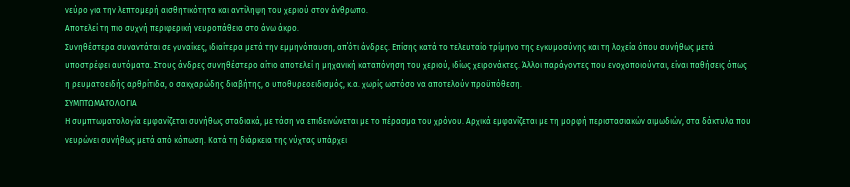νεύρο για την λεπτομερή αισθητικότητα και αντίληψη του χεριού στον άνθρωπο.
Αποτελεί τη πιο συχνή περιφερική νευροπάθεια στο άνω άκρο.
Συνηθέστερα συναντάται σε γυναίκες, ιδιαίτερα μετά την εμμηνόπαυση, απ΄ότι άνδρες. Επίσης κατά το τελευταίο τρίμηνο της εγκυμοσύνης και τη λοχεία όπου συνήθως μετά υποστρέφει αυτόματα. Στους άνδρες συνηθέστερο αίτιο αποτελεί η μηχανική καταπόνηση του χεριού, ιδίως χειρονάκτες. Άλλοι παράγοντες που ενοχοποιούνται, είναι παθήσεις όπως η ρευματοειδής αρθρίτιδα, ο σακχαρώδης διαβήτης, ο υποθυρεοειδισμός, κ.α. χωρίς ωστόσο να αποτελούν προϋπόθεση.
ΣΥΜΠΤΩΜΑΤΟΛΟΓΙΑ
Η συμπτωματολογία εμφανίζεται συνήθως σταδιακά, με τάση να επιδεινώνεται με το πέρασμα του χρόνου. Αρχικά εμφανίζεται με τη μορφή περιστασιακών αιμωδιών, στα δάκτυλα που νευρώνει συνήθως μετά από κόπωση. Κατά τη διάρκεια της νύχτας υπάρχει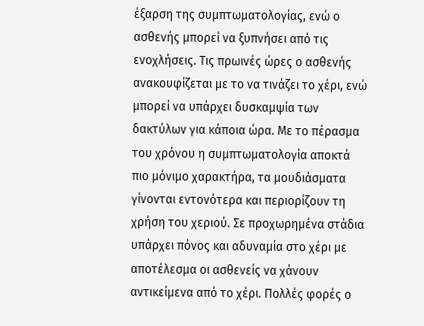έξαρση της συμπτωματολογίας, ενώ ο ασθενής μπορεί να ξυπνήσει από τις ενοχλήσεις. Τις πρωινές ώρες ο ασθενής ανακουφίζεται με το να τινάζει το χέρι, ενώ μπορεί να υπάρχει δυσκαμψία των δακτύλων για κάποια ώρα. Με το πέρασμα του χρόνου η συμπτωματολογία αποκτά πιο μόνιμο χαρακτήρα, τα μουδιάσματα γίνονται εντονότερα και περιορίζουν τη χρήση του χεριού. Σε προχωρημένα στάδια υπάρχει πόνος και αδυναμία στο χέρι με αποτέλεσμα οι ασθενείς να χάνουν αντικείμενα από το χέρι. Πολλές φορές ο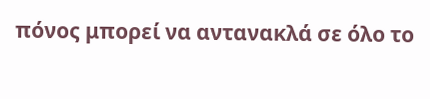πόνος μπορεί να αντανακλά σε όλο το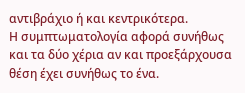αντιβράχιο ή και κεντρικότερα.
Η συμπτωματολογία αφορά συνήθως και τα δύο χέρια αν και προεξάρχουσα θέση έχει συνήθως το ένα.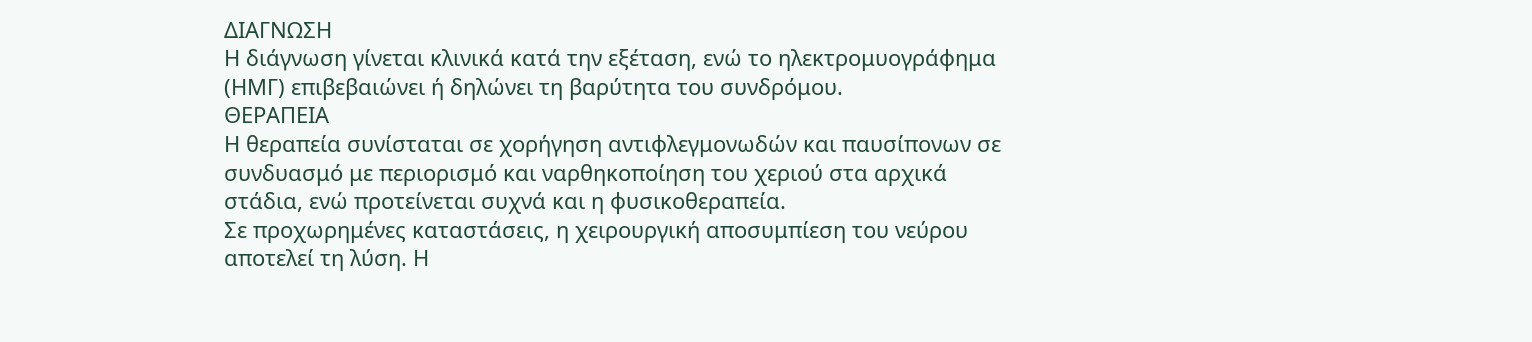ΔΙΑΓΝΩΣΗ
Η διάγνωση γίνεται κλινικά κατά την εξέταση, ενώ το ηλεκτρομυογράφημα (ΗΜΓ) επιβεβαιώνει ή δηλώνει τη βαρύτητα του συνδρόμου.
ΘΕΡΑΠΕΙΑ
Η θεραπεία συνίσταται σε χορήγηση αντιφλεγμονωδών και παυσίπονων σε συνδυασμό με περιορισμό και ναρθηκοποίηση του χεριού στα αρχικά στάδια, ενώ προτείνεται συχνά και η φυσικοθεραπεία.
Σε προχωρημένες καταστάσεις, η χειρουργική αποσυμπίεση του νεύρου αποτελεί τη λύση. Η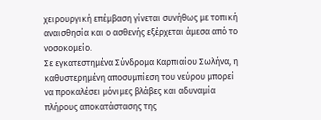χειρουργική επέμβαση γίνεται συνήθως με τοπική αναισθησία και ο ασθενής εξέρχεται άμεσα από το νοσοκομείο.
Σε εγκατεστημένα Σύνδρομα Καρπιαίου Σωλήνα, η καθυστερημένη αποσυμπίεση του νεύρου μπορεί να προκαλέσει μόνιμες βλάβες και αδυναμία πλήρους αποκατάστασης της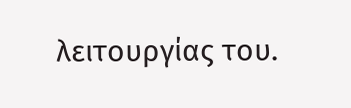λειτουργίας του.